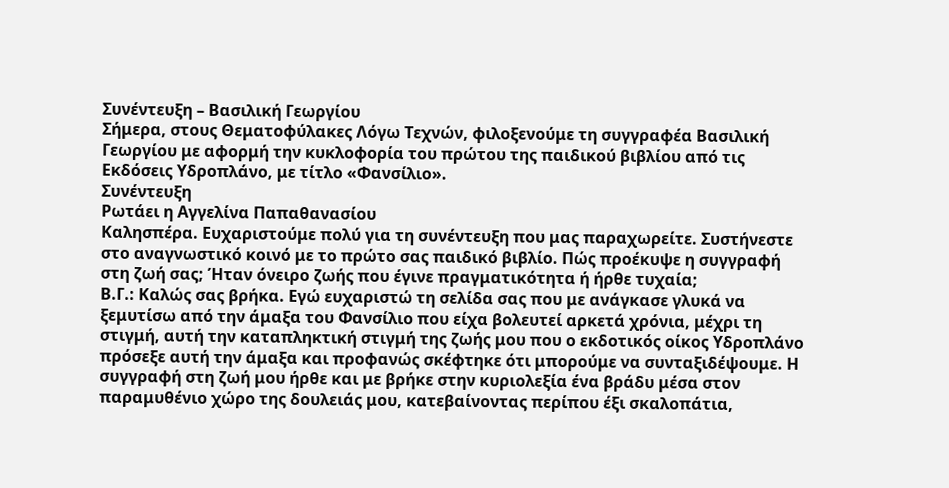Συνέντευξη – Βασιλική Γεωργίου
Σήμερα, στους Θεματοφύλακες Λόγω Τεχνών, φιλοξενούμε τη συγγραφέα Βασιλική Γεωργίου με αφορμή την κυκλοφορία του πρώτου της παιδικού βιβλίου από τις Εκδόσεις Υδροπλάνο, με τίτλο «Φανσίλιο».
Συνέντευξη
Ρωτάει η Αγγελίνα Παπαθανασίου
Καλησπέρα. Ευχαριστούμε πολύ για τη συνέντευξη που μας παραχωρείτε. Συστήνεστε στο αναγνωστικό κοινό με το πρώτο σας παιδικό βιβλίο. Πώς προέκυψε η συγγραφή στη ζωή σας; Ήταν όνειρο ζωής που έγινε πραγματικότητα ή ήρθε τυχαία;
Β.Γ.: Καλώς σας βρήκα. Εγώ ευχαριστώ τη σελίδα σας που με ανάγκασε γλυκά να ξεμυτίσω από την άμαξα του Φανσίλιο που είχα βολευτεί αρκετά χρόνια, μέχρι τη στιγμή, αυτή την καταπληκτική στιγμή της ζωής μου που ο εκδοτικός οίκος Υδροπλάνο πρόσεξε αυτή την άμαξα και προφανώς σκέφτηκε ότι μπορούμε να συνταξιδέψουμε. Η συγγραφή στη ζωή μου ήρθε και με βρήκε στην κυριολεξία ένα βράδυ μέσα στον παραμυθένιο χώρο της δουλειάς μου, κατεβαίνοντας περίπου έξι σκαλοπάτια,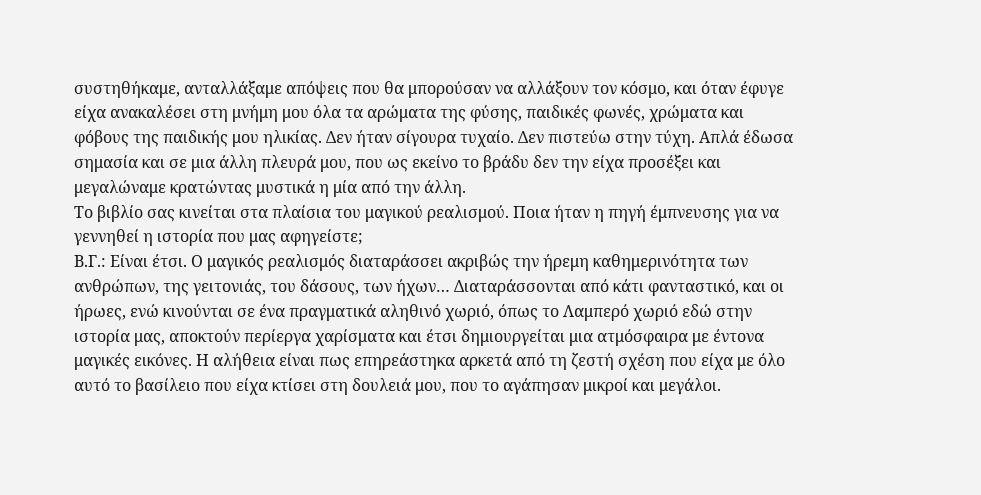συστηθήκαμε, ανταλλάξαμε απόψεις που θα μπορούσαν να αλλάξουν τον κόσμο, και όταν έφυγε είχα ανακαλέσει στη μνήμη μου όλα τα αρώματα της φύσης, παιδικές φωνές, χρώματα και φόβους της παιδικής μου ηλικίας. Δεν ήταν σίγουρα τυχαίο. Δεν πιστεύω στην τύχη. Απλά έδωσα σημασία και σε μια άλλη πλευρά μου, που ως εκείνο το βράδυ δεν την είχα προσέξει και μεγαλώναμε κρατώντας μυστικά η μία από την άλλη.
Το βιβλίο σας κινείται στα πλαίσια του μαγικού ρεαλισμού. Ποια ήταν η πηγή έμπνευσης για να γεννηθεί η ιστορία που μας αφηγείστε;
Β.Γ.: Είναι έτσι. Ο μαγικός ρεαλισμός διαταράσσει ακριβώς την ήρεμη καθημερινότητα των ανθρώπων, της γειτονιάς, του δάσους, των ήχων… Διαταράσσονται από κάτι φανταστικό, και οι ήρωες, ενώ κινούνται σε ένα πραγματικά αληθινό χωριό, όπως το Λαμπερό χωριό εδώ στην ιστορία μας, αποκτούν περίεργα χαρίσματα και έτσι δημιουργείται μια ατμόσφαιρα με έντονα μαγικές εικόνες. Η αλήθεια είναι πως επηρεάστηκα αρκετά από τη ζεστή σχέση που είχα με όλο αυτό το βασίλειο που είχα κτίσει στη δουλειά μου, που το αγάπησαν μικροί και μεγάλοι.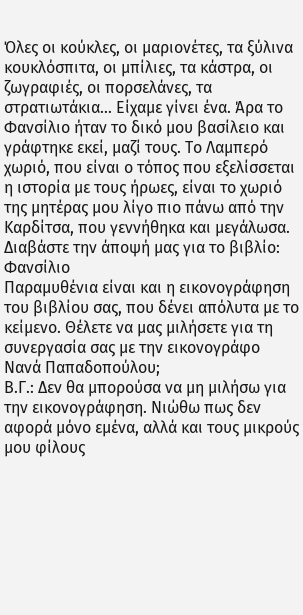Όλες οι κούκλες, οι μαριονέτες, τα ξύλινα κουκλόσπιτα, οι μπίλιες, τα κάστρα, οι ζωγραφιές, οι πορσελάνες, τα στρατιωτάκια… Είχαμε γίνει ένα. Άρα το Φανσίλιο ήταν το δικό μου βασίλειο και γράφτηκε εκεί, μαζί τους. Το Λαμπερό χωριό, που είναι ο τόπος που εξελίσσεται η ιστορία με τους ήρωες, είναι το χωριό της μητέρας μου λίγο πιο πάνω από την Καρδίτσα, που γεννήθηκα και μεγάλωσα.
Διαβάστε την άποψή μας για το βιβλίο: Φανσίλιο
Παραμυθένια είναι και η εικονογράφηση του βιβλίου σας, που δένει απόλυτα με το κείμενο. Θέλετε να μας μιλήσετε για τη συνεργασία σας με την εικονογράφο Νανά Παπαδοπούλου;
Β.Γ.: Δεν θα μπορούσα να μη μιλήσω για την εικονογράφηση. Νιώθω πως δεν αφορά μόνο εμένα, αλλά και τους μικρούς μου φίλους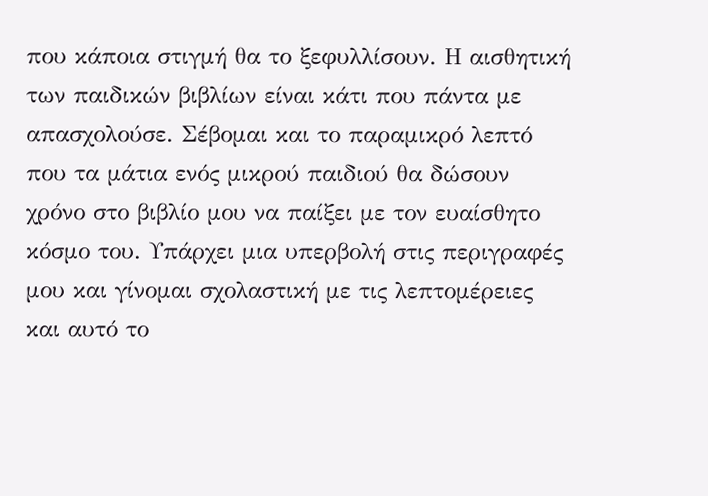που κάποια στιγμή θα το ξεφυλλίσουν. Η αισθητική των παιδικών βιβλίων είναι κάτι που πάντα με απασχολούσε. Σέβομαι και το παραμικρό λεπτό που τα μάτια ενός μικρού παιδιού θα δώσουν χρόνο στο βιβλίο μου να παίξει με τον ευαίσθητο κόσμο του. Υπάρχει μια υπερβολή στις περιγραφές μου και γίνομαι σχολαστική με τις λεπτομέρειες και αυτό το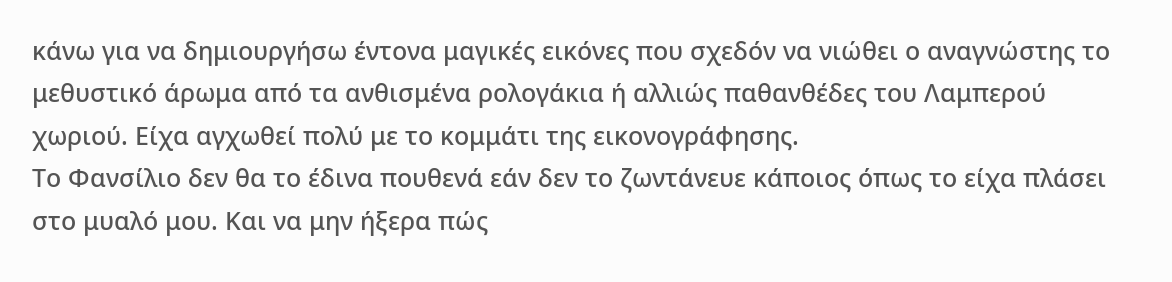κάνω για να δημιουργήσω έντονα μαγικές εικόνες που σχεδόν να νιώθει ο αναγνώστης το μεθυστικό άρωμα από τα ανθισμένα ρολογάκια ή αλλιώς παθανθέδες του Λαμπερού χωριού. Είχα αγχωθεί πολύ με το κομμάτι της εικονογράφησης.
Το Φανσίλιο δεν θα το έδινα πουθενά εάν δεν το ζωντάνευε κάποιος όπως το είχα πλάσει στο μυαλό μου. Και να μην ήξερα πώς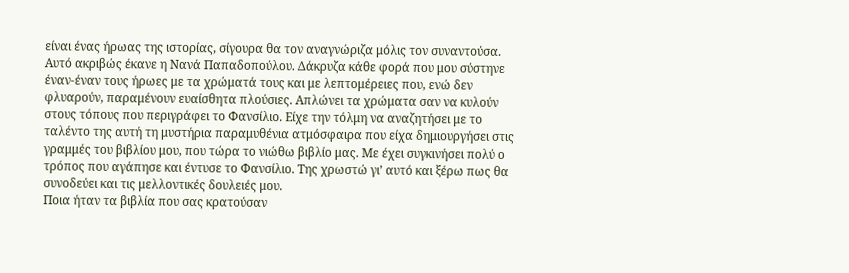είναι ένας ήρωας της ιστορίας, σίγουρα θα τον αναγνώριζα μόλις τον συναντούσα. Αυτό ακριβώς έκανε η Νανά Παπαδοπούλου. Δάκρυζα κάθε φορά που μου σύστηνε έναν-έναν τους ήρωες με τα χρώματά τους και με λεπτομέρειες που, ενώ δεν φλυαρούν, παραμένουν ευαίσθητα πλούσιες. Απλώνει τα χρώματα σαν να κυλούν στους τόπους που περιγράφει το Φανσίλιο. Είχε την τόλμη να αναζητήσει με το ταλέντο της αυτή τη μυστήρια παραμυθένια ατμόσφαιρα που είχα δημιουργήσει στις γραμμές του βιβλίου μου, που τώρα το νιώθω βιβλίο μας. Με έχει συγκινήσει πολύ ο τρόπος που αγάπησε και έντυσε το Φανσίλιο. Της χρωστώ γι’ αυτό και ξέρω πως θα συνοδεύει και τις μελλοντικές δουλειές μου.
Ποια ήταν τα βιβλία που σας κρατούσαν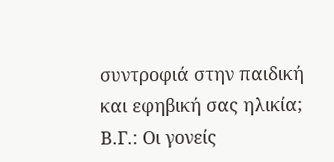συντροφιά στην παιδική και εφηβική σας ηλικία;
Β.Γ.: Οι γονείς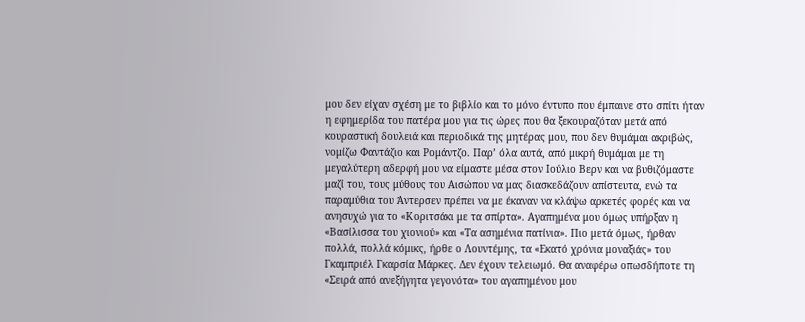μου δεν είχαν σχέση με το βιβλίο και το μόνο έντυπο που έμπαινε στο σπίτι ήταν η εφημερίδα του πατέρα μου για τις ώρες που θα ξεκουραζόταν μετά από κουραστική δουλειά και περιοδικά της μητέρας μου, που δεν θυμάμαι ακριβώς, νομίζω Φαντάζιο και Ρομάντζο. Παρ’ όλα αυτά, από μικρή θυμάμαι με τη μεγαλύτερη αδερφή μου να είμαστε μέσα στον Ιούλιο Βερν και να βυθιζόμαστε μαζί του, τους μύθους του Αισώπου να μας διασκεδάζουν απίστευτα, ενώ τα παραμύθια του Άντερσεν πρέπει να με έκαναν να κλάψω αρκετές φορές και να ανησυχώ για το «Κοριτσάκι με τα σπίρτα». Αγαπημένα μου όμως υπήρξαν η «Βασίλισσα του χιονιού» και «Τα ασημένια πατίνια». Πιο μετά όμως, ήρθαν πολλά, πολλά κόμικς, ήρθε ο Λουντέμης, τα «Εκατό χρόνια μοναξιάς» του Γκαμπριέλ Γκαρσία Μάρκες. Δεν έχουν τελειωμό. Θα αναφέρω οπωσδήποτε τη «Σειρά από ανεξήγητα γεγονότα» του αγαπημένου μου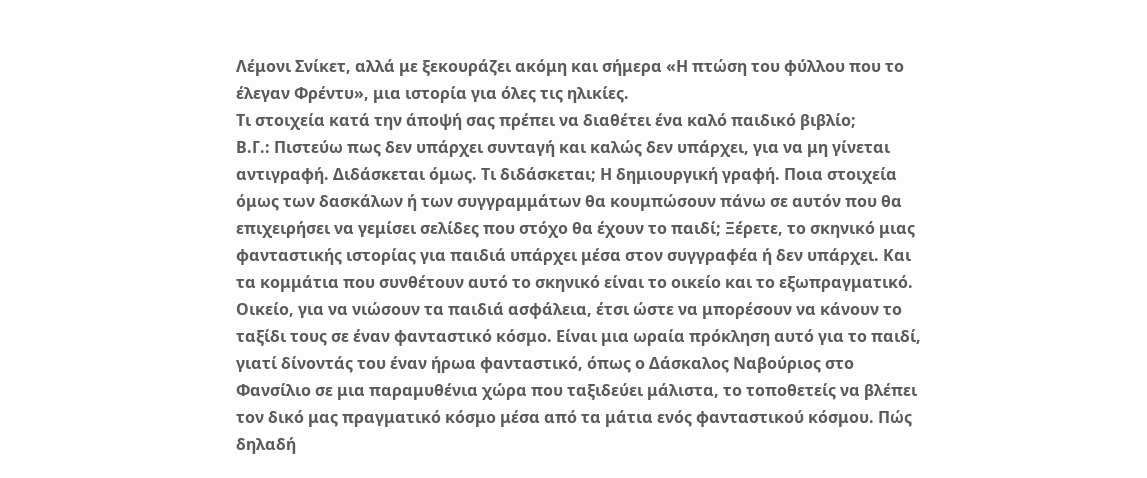Λέμονι Σνίκετ, αλλά με ξεκουράζει ακόμη και σήμερα «Η πτώση του φύλλου που το έλεγαν Φρέντυ», μια ιστορία για όλες τις ηλικίες.
Τι στοιχεία κατά την άποψή σας πρέπει να διαθέτει ένα καλό παιδικό βιβλίο;
Β.Γ.: Πιστεύω πως δεν υπάρχει συνταγή και καλώς δεν υπάρχει, για να μη γίνεται αντιγραφή. Διδάσκεται όμως. Τι διδάσκεται; Η δημιουργική γραφή. Ποια στοιχεία όμως των δασκάλων ή των συγγραμμάτων θα κουμπώσουν πάνω σε αυτόν που θα επιχειρήσει να γεμίσει σελίδες που στόχο θα έχουν το παιδί; Ξέρετε, το σκηνικό μιας φανταστικής ιστορίας για παιδιά υπάρχει μέσα στον συγγραφέα ή δεν υπάρχει. Και τα κομμάτια που συνθέτουν αυτό το σκηνικό είναι το οικείο και το εξωπραγματικό. Οικείο, για να νιώσουν τα παιδιά ασφάλεια, έτσι ώστε να μπορέσουν να κάνουν το ταξίδι τους σε έναν φανταστικό κόσμο. Είναι μια ωραία πρόκληση αυτό για το παιδί, γιατί δίνοντάς του έναν ήρωα φανταστικό, όπως ο Δάσκαλος Ναβούριος στο Φανσίλιο σε μια παραμυθένια χώρα που ταξιδεύει μάλιστα, το τοποθετείς να βλέπει τον δικό μας πραγματικό κόσμο μέσα από τα μάτια ενός φανταστικού κόσμου. Πώς δηλαδή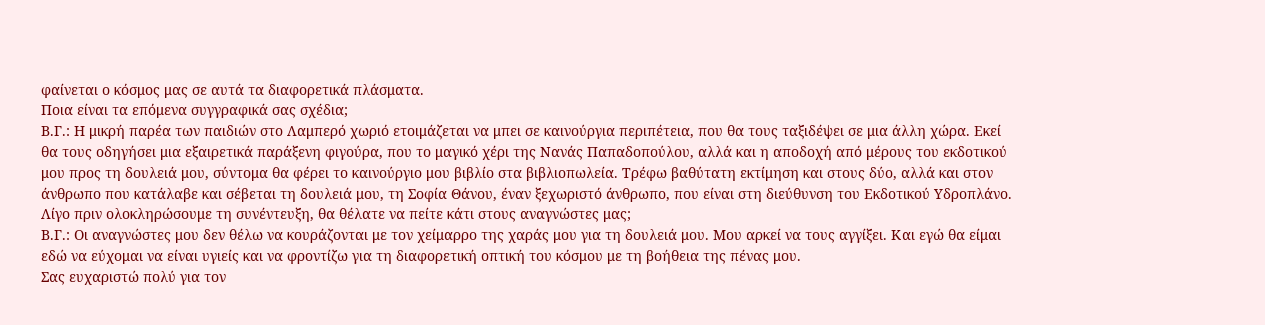φαίνεται ο κόσμος μας σε αυτά τα διαφορετικά πλάσματα.
Ποια είναι τα επόμενα συγγραφικά σας σχέδια;
Β.Γ.: Η μικρή παρέα των παιδιών στο Λαμπερό χωριό ετοιμάζεται να μπει σε καινούργια περιπέτεια, που θα τους ταξιδέψει σε μια άλλη χώρα. Εκεί θα τους οδηγήσει μια εξαιρετικά παράξενη φιγούρα, που το μαγικό χέρι της Νανάς Παπαδοπούλου, αλλά και η αποδοχή από μέρους του εκδοτικού μου προς τη δουλειά μου, σύντομα θα φέρει το καινούργιο μου βιβλίο στα βιβλιοπωλεία. Τρέφω βαθύτατη εκτίμηση και στους δύο, αλλά και στον άνθρωπο που κατάλαβε και σέβεται τη δουλειά μου, τη Σοφία Θάνου, έναν ξεχωριστό άνθρωπο, που είναι στη διεύθυνση του Εκδοτικού Υδροπλάνο.
Λίγο πριν ολοκληρώσουμε τη συνέντευξη, θα θέλατε να πείτε κάτι στους αναγνώστες μας;
Β.Γ.: Οι αναγνώστες μου δεν θέλω να κουράζονται με τον χείμαρρο της χαράς μου για τη δουλειά μου. Μου αρκεί να τους αγγίξει. Και εγώ θα είμαι εδώ να εύχομαι να είναι υγιείς και να φροντίζω για τη διαφορετική οπτική του κόσμου με τη βοήθεια της πένας μου.
Σας ευχαριστώ πολύ για τον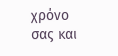χρόνο σας και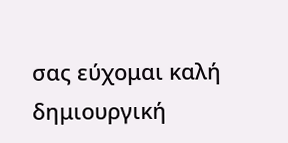σας εύχομαι καλή δημιουργική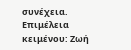συνέχεια.
Επιμέλεια κειμένου: Ζωή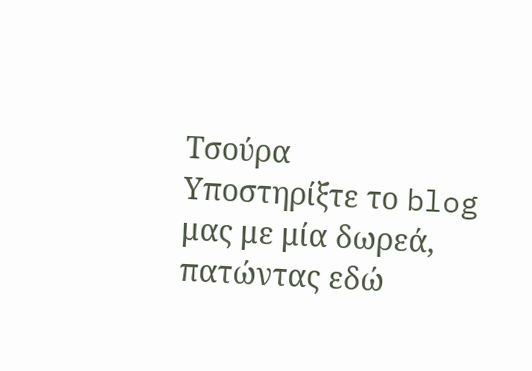Τσούρα
Υποστηρίξτε το blog μας με μία δωρεά, πατώντας εδώ